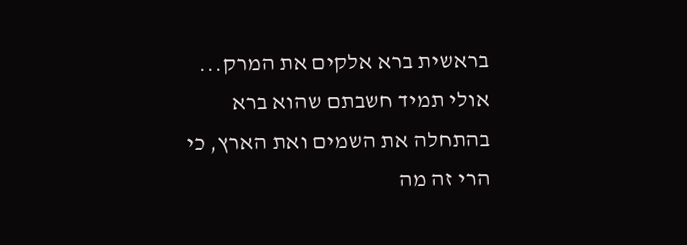בראשית ברא אלקים את המרק...
אולי תמיד חשבתם שהוא ברא בהתחלה את השמים ואת הארץ, כי הרי זה מה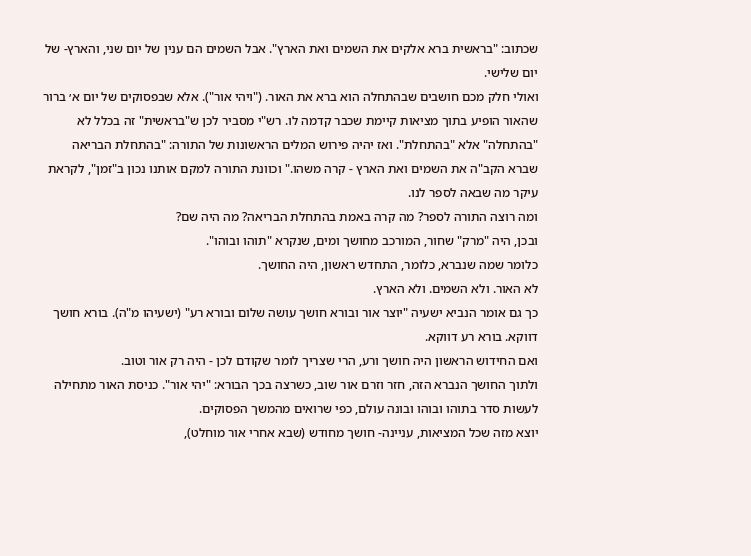שכתוב: "בראשית ברא אלקים את השמים ואת הארץ". אבל השמים הם ענין של יום שני, והארץ- של יום שלישי.
ואולי חלק מכם חושבים שבהתחלה הוא ברא את האור. ("ויהי אור"). אלא שבפסוקים של יום א׳ ברור שהאור הופיע בתוך מציאות קיימת שכבר קדמה לו. רש"י מסביר לכן ש"בראשית" זה בכלל לא "בהתחלה" אלא "בהתחלת". ואז יהיה פירוש המלים הראשונות של התורה: "בהתחלת הבריאה שברא הקב"ה את השמים ואת הארץ - קרה משהו." וכוונת התורה למקם אותנו נכון ב"זמן", לקראת עיקר מה שבאה לספר לנו.
ומה רוצה התורה לספר? מה קרה באמת בהתחלת הבריאה? מה היה שם?
ובכן, היה "מרק" שחור, המורכב מחושך ומים, שנקרא "תוהו ובוהו".
כלומר שמה שנברא, כלומר, התחדש ראשון, היה החושך.
לא האור. ולא השמים. ולא הארץ.
כך גם אומר הנביא ישעיה "יוצר אור ובורא חושך עושה שלום ובורא רע" (ישעיהו מ"ה). בורא חושך דווקא. בורא רע דווקא.
ואם החידוש הראשון היה חושך ורע, הרי שצריך לומר שקודם לכן - היה רק אור וטוב.
ולתוך החושך הנברא הזה, חזר וזרם אור שוב, כשרצה בכך הבורא: "יהי אור". כניסת האור מתחילה לעשות סדר בתוהו ובוהו ובונה עולם, כפי שרואים מהמשך הפסוקים.
יוצא מזה שכל המציאות, עניינה- חושך מחודש (שבא אחרי אור מוחלט),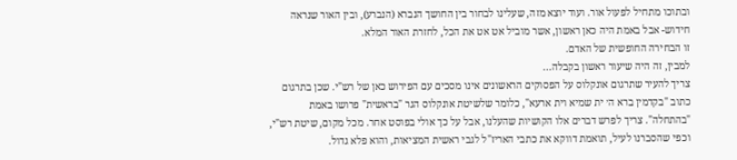ובתוכו מתחיל לפעול אור. ועוד יוצא מזה, שעלינו לבחור בין החושך הנברא (הנברע), ובין האור שנראה חידוש- אבל באמת היה כאן ראשון, אשר מוביל אט אט את הכל, לחזרת האור המלא.
זו הבחירה החופשית של האדם.
למבין, זה היה שיעור ראשון בקבלה...
צריך להעיר שתרגום אונקלוס על הפסוקים הראשונים אינו מסכים עם הפירוש כאן של רש"י. שכן בתרגום כתוב "בקדמין ברא ה׳ ית שמיא וית ארעא", כלומר שלשיטת אונקלוס הגר "בראשית" פרושו באמת "בהתחלה". צריך לפרש דברים אלו הקושיות שהעלנו, אבל על כך אולי בפוסט אחר. מכל מקום, שיטת רש"י, וכפי שהסברנו לעיל, תואמת דווקא את כתבי האריז"ל לגבי ראשית המציאות, והוא פלא גדול.